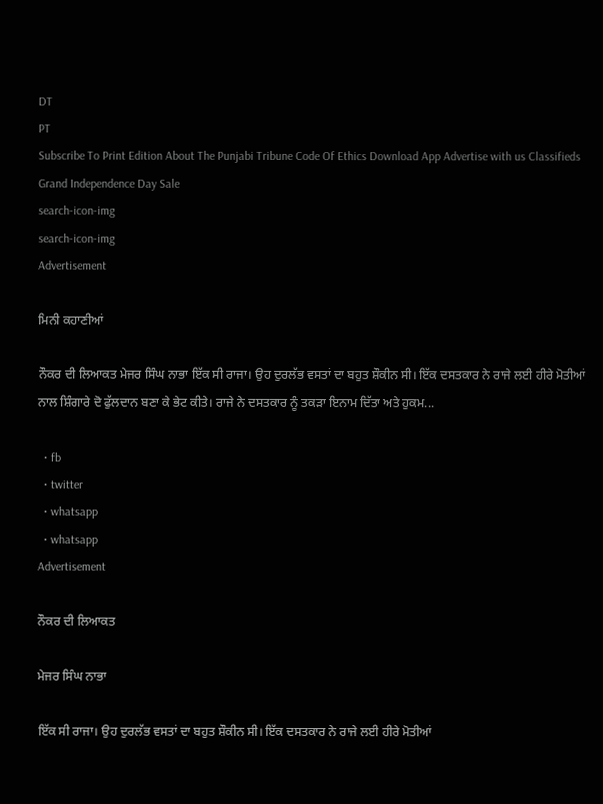DT
PT
Subscribe To Print Edition About The Punjabi Tribune Code Of Ethics Download App Advertise with us Classifieds
Grand Independence Day Sale
search-icon-img
search-icon-img
Advertisement

ਮਿਨੀ ਕਹਾਣੀਆਂ

ਨੌਕਰ ਦੀ ਲਿਆਕਤ ਮੇਜਰ ਸਿੰਘ ਨਾਭਾ ਇੱਕ ਸੀ ਰਾਜਾ। ਉਹ ਦੁਰਲੱਭ ਵਸਤਾਂ ਦਾ ਬਹੁਤ ਸ਼ੌਕੀਨ ਸੀ। ਇੱਕ ਦਸਤਕਾਰ ਨੇ ਰਾਜੇ ਲਈ ਹੀਰੇ ਮੋਤੀਆਂ ਨਾਲ ਸ਼ਿੰਗਾਰੇ ਦੋ ਫੁੱਲਦਾਨ ਬਣਾ ਕੇ ਭੇਟ ਕੀਤੇ। ਰਾਜੇ ਨੇ ਦਸਤਕਾਰ ਨੂੰ ਤਕੜਾ ਇਨਾਮ ਦਿੱਤਾ ਅਤੇ ਹੁਕਮ...

  • fb
  • twitter
  • whatsapp
  • whatsapp
Advertisement

ਨੌਕਰ ਦੀ ਲਿਆਕਤ

ਮੇਜਰ ਸਿੰਘ ਨਾਭਾ

ਇੱਕ ਸੀ ਰਾਜਾ। ਉਹ ਦੁਰਲੱਭ ਵਸਤਾਂ ਦਾ ਬਹੁਤ ਸ਼ੌਕੀਨ ਸੀ। ਇੱਕ ਦਸਤਕਾਰ ਨੇ ਰਾਜੇ ਲਈ ਹੀਰੇ ਮੋਤੀਆਂ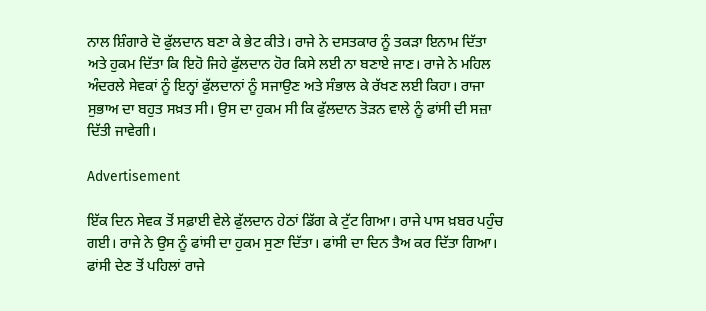ਨਾਲ ਸ਼ਿੰਗਾਰੇ ਦੋ ਫੁੱਲਦਾਨ ਬਣਾ ਕੇ ਭੇਟ ਕੀਤੇ। ਰਾਜੇ ਨੇ ਦਸਤਕਾਰ ਨੂੰ ਤਕੜਾ ਇਨਾਮ ਦਿੱਤਾ ਅਤੇ ਹੁਕਮ ਦਿੱਤਾ ਕਿ ਇਹੋ ਜਿਹੇ ਫੁੱਲਦਾਨ ਹੋਰ ਕਿਸੇ ਲਈ ਨਾ ਬਣਾਏ ਜਾਣ। ਰਾਜੇ ਨੇ ਮਹਿਲ ਅੰਦਰਲੇ ਸੇਵਕਾਂ ਨੂੰ ਇਨ੍ਹਾਂ ਫੁੱਲਦਾਨਾਂ ਨੂੰ ਸਜਾਉਣ ਅਤੇ ਸੰਭਾਲ ਕੇ ਰੱਖਣ ਲਈ ਕਿਹਾ। ਰਾਜਾ ਸੁਭਾਅ ਦਾ ਬਹੁਤ ਸਖ਼ਤ ਸੀ। ਉਸ ਦਾ ਹੁਕਮ ਸੀ ਕਿ ਫੁੱਲਦਾਨ ਤੋੜਨ ਵਾਲੇ ਨੂੰ ਫਾਂਸੀ ਦੀ ਸਜ਼ਾ ਦਿੱਤੀ ਜਾਵੇਗੀ।

Advertisement

ਇੱਕ ਦਿਨ ਸੇਵਕ ਤੋਂ ਸਫ਼ਾਈ ਵੇਲੇ ਫੁੱਲਦਾਨ ਹੇਠਾਂ ਡਿੱਗ ਕੇ ਟੁੱਟ ਗਿਆ। ਰਾਜੇ ਪਾਸ ਖ਼ਬਰ ਪਹੁੰਚ ਗਈ। ਰਾਜੇ ਨੇ ਉਸ ਨੂੰ ਫਾਂਸੀ ਦਾ ਹੁਕਮ ਸੁਣਾ ਦਿੱਤਾ। ਫਾਂਸੀ ਦਾ ਦਿਨ ਤੈਅ ਕਰ ਦਿੱਤਾ ਗਿਆ। ਫਾਂਸੀ ਦੇਣ ਤੋਂ ਪਹਿਲਾਂ ਰਾਜੇ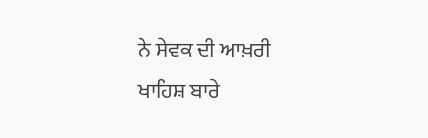ਨੇ ਸੇਵਕ ਦੀ ਆਖ਼ਰੀ ਖਾਹਿਸ਼ ਬਾਰੇ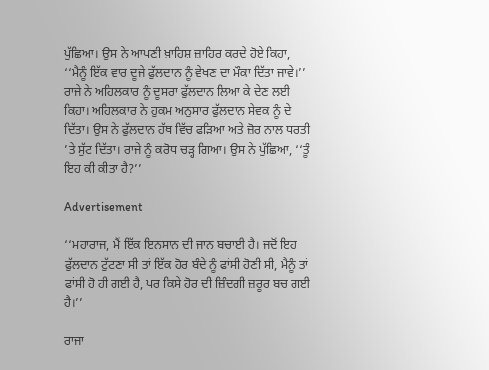ਪੁੱਛਿਆ। ਉਸ ਨੇ ਆਪਣੀ ਖ਼ਾਹਿਸ਼ ਜ਼ਾਹਿਰ ਕਰਦੇ ਹੋਏ ਕਿਹਾ, ‘‘ਮੈਨੂੰ ਇੱਕ ਵਾਰ ਦੂਜੇ ਫੁੱਲਦਾਨ ਨੂੰ ਵੇਖਣ ਦਾ ਮੌਕਾ ਦਿੱਤਾ ਜਾਵੇ।’’ ਰਾਜੇ ਨੇ ਅਹਿਲਕਾਰ ਨੂੰ ਦੂਸਰਾ ਫੁੱਲਦਾਨ ਲਿਆ ਕੇ ਦੇਣ ਲਈ ਕਿਹਾ। ਅਹਿਲਕਾਰ ਨੇ ਹੁਕਮ ਅਨੁਸਾਰ ਫੁੱਲਦਾਨ ਸੇਵਕ ਨੂੰ ਦੇ ਦਿੱਤਾ। ਉਸ ਨੇ ਫੁੱਲਦਾਨ ਹੱਥ ਵਿੱਚ ਫੜਿਆ ਅਤੇ ਜ਼ੋਰ ਨਾਲ ਧਰਤੀ ’ਤੇ ਸੁੱਟ ਦਿੱਤਾ। ਰਾਜੇ ਨੂੰ ਕਰੋਧ ਚੜ੍ਹ ਗਿਆ। ਉਸ ਨੇ ਪੁੱਛਿਆ, ‘‘ਤੂੰ ਇਹ ਕੀ ਕੀਤਾ ਹੈ?’’

Advertisement

‘‘ਮਹਾਰਾਜ, ਮੈਂ ਇੱਕ ਇਨਸਾਨ ਦੀ ਜਾਨ ਬਚਾਈ ਹੈ। ਜਦੋਂ ਇਹ ਫੁੱਲਦਾਨ ਟੁੱਟਣਾ ਸੀ ਤਾਂ ਇੱਕ ਹੋਰ ਬੰਦੇ ਨੂੰ ਫਾਂਸੀ ਹੋਣੀ ਸੀ, ਮੈਨੂੰ ਤਾਂ ਫਾਂਸੀ ਹੋ ਹੀ ਗਈ ਹੈ, ਪਰ ਕਿਸੇ ਹੋਰ ਦੀ ਜ਼ਿੰਦਗੀ ਜ਼ਰੂਰ ਬਚ ਗਈ ਹੈ।’’

ਰਾਜਾ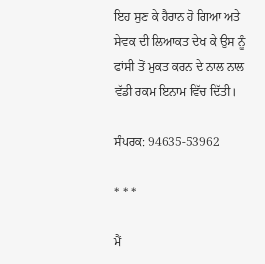ਇਹ ਸੁਣ ਕੇ ਹੈਰਾਨ ਹੋ ਗਿਆ ਅਤੇ ਸੇਵਕ ਦੀ ਲਿਆਕਤ ਦੇਖ ਕੇ ਉਸ ਨੂੰ ਫਾਂਸੀ ਤੋਂ ਮੁਕਤ ਕਰਨ ਦੇ ਨਾਲ ਨਾਲ ਵੱਡੀ ਰਕਮ ਇਨਾਮ ਵਿੱਚ ਦਿੱਤੀ।

ਸੰਪਰਕ: 94635-53962

* * *

ਮੈਂ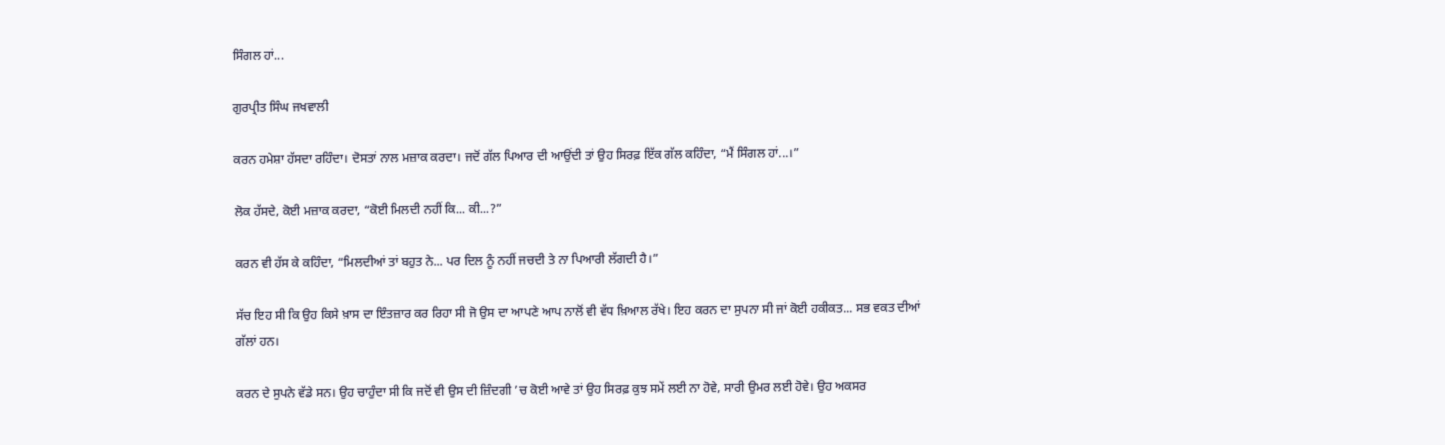ਸਿੰਗਲ ਹਾਂ...

ਗੁਰਪ੍ਰੀਤ ਸਿੰਘ ਜਖਵਾਲੀ

ਕਰਨ ਹਮੇਸ਼ਾ ਹੱਸਦਾ ਰਹਿੰਦਾ। ਦੋਸਤਾਂ ਨਾਲ ਮਜ਼ਾਕ ਕਰਦਾ। ਜਦੋਂ ਗੱਲ ਪਿਆਰ ਦੀ ਆਉਂਦੀ ਤਾਂ ਉਹ ਸਿਰਫ਼ ਇੱਕ ਗੱਲ ਕਹਿੰਦਾ, “ਮੈਂ ਸਿੰਗਲ ਹਾਂ...।”

ਲੋਕ ਹੱਸਦੇ, ਕੋਈ ਮਜ਼ਾਕ ਕਰਦਾ, “ਕੋਈ ਮਿਲਦੀ ਨਹੀਂ ਕਿ... ਕੀ...?”

ਕਰਨ ਵੀ ਹੱਸ ਕੇ ਕਹਿੰਦਾ, “ਮਿਲਦੀਆਂ ਤਾਂ ਬਹੁਤ ਨੇ... ਪਰ ਦਿਲ ਨੂੰ ਨਹੀਂ ਜਚਦੀ ਤੇ ਨਾ ਪਿਆਰੀ ਲੱਗਦੀ ਹੈ।”

ਸੱਚ ਇਹ ਸੀ ਕਿ ਉਹ ਕਿਸੇ ਖ਼ਾਸ ਦਾ ਇੰਤਜ਼ਾਰ ਕਰ ਰਿਹਾ ਸੀ ਜੋ ਉਸ ਦਾ ਆਪਣੇ ਆਪ ਨਾਲੋਂ ਵੀ ਵੱਧ ਖ਼ਿਆਲ ਰੱਖੇ। ਇਹ ਕਰਨ ਦਾ ਸੁਪਨਾ ਸੀ ਜਾਂ ਕੋਈ ਹਕੀਕਤ... ਸਭ ਵਕਤ ਦੀਆਂ ਗੱਲਾਂ ਹਨ।

ਕਰਨ ਦੇ ਸੁਪਨੇ ਵੱਡੇ ਸਨ। ਉਹ ਚਾਹੁੰਦਾ ਸੀ ਕਿ ਜਦੋਂ ਵੀ ਉਸ ਦੀ ਜ਼ਿੰਦਗੀ ’ਚ ਕੋਈ ਆਵੇ ਤਾਂ ਉਹ ਸਿਰਫ਼ ਕੁਝ ਸਮੇਂ ਲਈ ਨਾ ਹੋਵੇ, ਸਾਰੀ ਉਮਰ ਲਈ ਹੋਵੇ। ਉਹ ਅਕਸਰ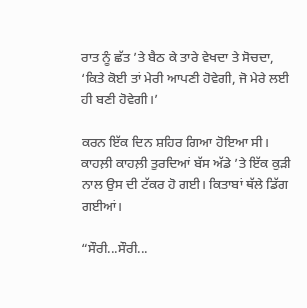ਰਾਤ ਨੂੰ ਛੱਤ ’ਤੇ ਬੈਠ ਕੇ ਤਾਰੇ ਵੇਖਦਾ ਤੇ ਸੋਚਦਾ, ‘ਕਿਤੇ ਕੋਈ ਤਾਂ ਮੇਰੀ ਆਪਣੀ ਹੋਵੇਗੀ, ਜੋ ਮੇਰੇ ਲਈ ਹੀ ਬਣੀ ਹੋਵੇਗੀ।’

ਕਰਨ ਇੱਕ ਦਿਨ ਸ਼ਹਿਰ ਗਿਆ ਹੋਇਆ ਸੀ। ਕਾਹਲ਼ੀ ਕਾਹਲ਼ੀ ਤੁਰਦਿਆਂ ਬੱਸ ਅੱਡੇ ’ਤੇ ਇੱਕ ਕੁੜੀ ਨਾਲ ਉਸ ਦੀ ਟੱਕਰ ਹੋ ਗਈ। ਕਿਤਾਬਾਂ ਥੱਲੇ ਡਿੱਗ ਗਈਆਂ।

“ਸੌਰੀ...ਸੌਰੀ...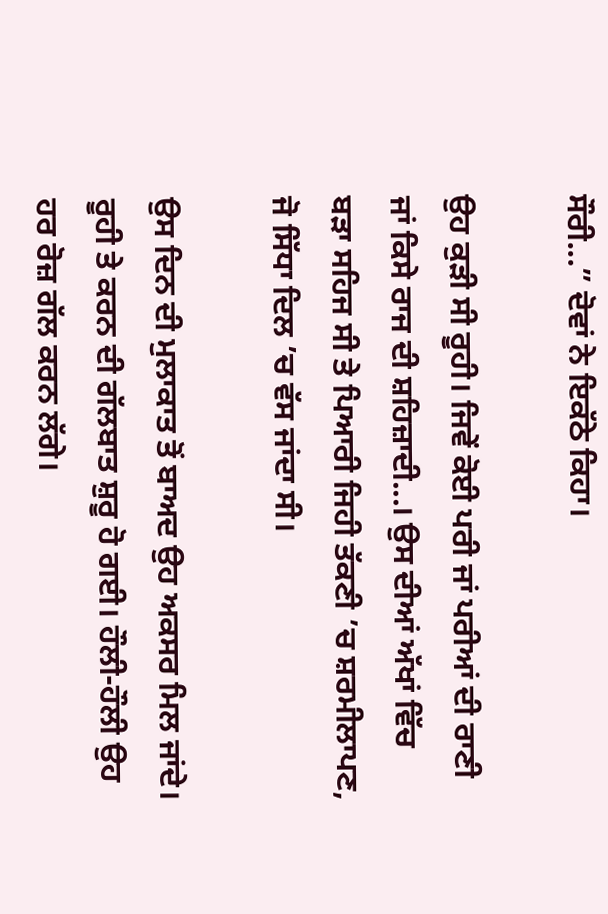ਸੌਰੀ...” ਦੋਵਾਂ ਨੇ ਇਕੱਠੇ ਕਿਹਾ।

ਉਹ ਕੁੜੀ ਸੀ ਰੂਹੀ। ਜਿਵੇਂ ਕੋਈ ਪਰੀ ਜਾਂ ਪਰੀਆਂ ਦੀ ਰਾਣੀ ਜਾਂ ਕਿਸੇ ਰਾਜ ਦੀ ਸ਼ਹਿਜ਼ਾਦੀ...। ਉਸ ਦੀਆਂ ਅੱਖਾਂ ਵਿੱਚ ਬੜਾ ਸਹਿਜ ਸੀ ਤੇ ਪਿਆਰੀ ਜਿਹੀ ਤੱਕਣੀ ’ਚ ਸ਼ਰਮੀਲਾਪਣ, ਜੋ ਸਿੱਧਾ ਦਿਲ ’ਚ ਵੱਸ ਜਾਂਦਾ ਸੀ।

ਉਸ ਦਿਨ ਦੀ ਮੁਲਾਕਾਤ ਤੋਂ ਬਾਅਦ ਉਹ ਅਕਸਰ ਮਿਲ ਜਾਂਦੇ। ਰੂਹੀ ਤੇ ਕਰਨ ਦੀ ਗੱਲਬਾਤ ਸ਼ੁਰੂ ਹੋ ਗਈ। ਹੌਲੀ-ਹੌਲੀ ਉਹ ਹਰ ਰੋਜ਼ ਗੱਲ ਕਰਨ ਲੱਗੇ।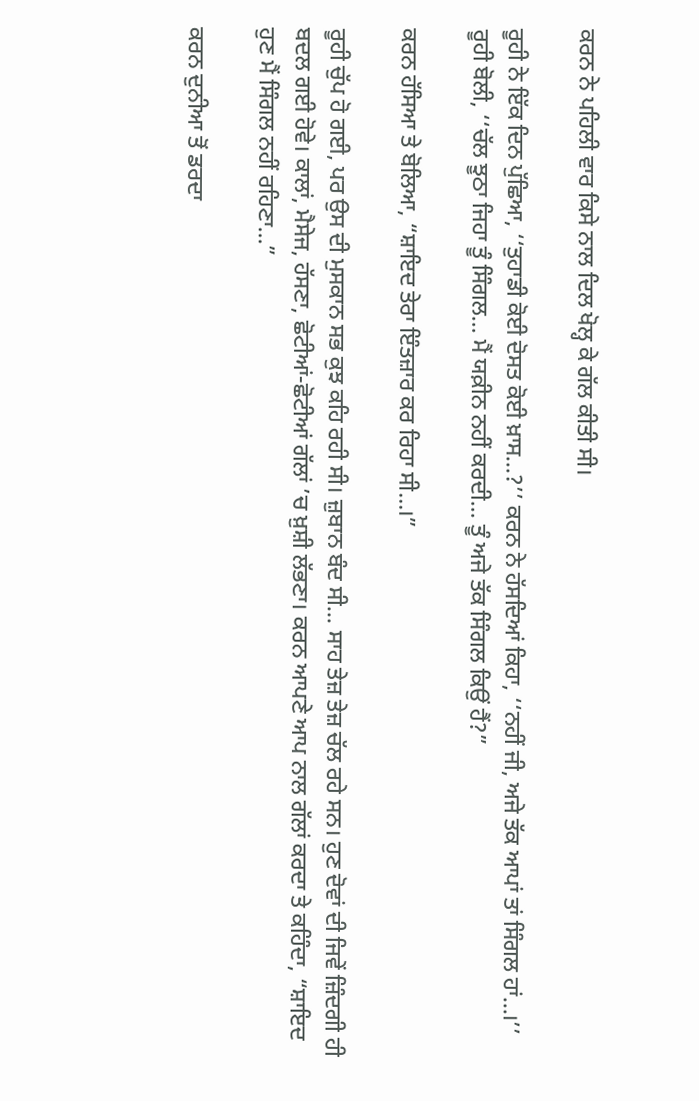ਕਰਨ ਨੇ ਪਹਿਲੀ ਵਾਰ ਕਿਸੇ ਨਾਲ ਦਿਲ ਖੋਲ੍ਹ ਕੇ ਗੱਲ ਕੀਤੀ ਸੀ।

ਰੂਹੀ ਨੇ ਇੱਕ ਦਿਨ ਪੁੱਛਿਆ, ‘‘ਤੁਹਾਡੀ ਕੋਈ ਦੋਸਤ ਕੋਈ ਖ਼ਾਸ...?’’ ਕਰਨ ਨੇ ਹੱਸਦਿਆਂ ਕਿਹਾ, ‘‘ਨਹੀਂ ਜੀ, ਅਜੇ ਤੱਕ ਆਪਾਂ ਤਾਂ ਸਿੰਗਲ ਹਾਂ...।’’ ਰੂਹੀ ਬੋਲੀ, ‘‘ਚੱਲ ਝੂਠਾ ਜਿਹਾ ਤੂੰ ਸਿੰਗਲ... ਮੈਂ ਯਕ਼ੀਨ ਨਹੀਂ ਕਰਦੀ... ਤੂੰ ਅਜੇ ਤੱਕ ਸਿੰਗਲ ਕਿਉਂ ਹੈਂ?”

ਕਰਨ ਹੱਸਿਆ ਤੇ ਬੋਲਿਆ, “ਸ਼ਾਇਦ ਤੇਰਾ ਇੰਤਜ਼ਾਰ ਕਰ ਰਿਹਾ ਸੀ...।”

ਰੂਹੀ ਚੁੱਪ ਹੋ ਗਈ, ਪਰ ਉਸ ਦੀ ਮੁਸਕਾਨ ਸਭ ਕੁਝ ਕਹਿ ਰਹੀ ਸੀ। ਜ਼ੁਬਾਨ ਬੰਦ ਸੀ... ਸਾਹ ਤੇਜ਼ ਤੇਜ਼ ਚੱਲ ਰਹੇ ਸਨ। ਹੁਣ ਦੋਵਾਂ ਦੀ ਜਿਵੇਂ ਜ਼ਿੰਦਗੀ ਹੀ ਬਦਲ ਗਈ ਹੋਵੇ। ਕਾਲਾਂ, ਮੈਸੇਜ, ਹੱਸਣਾ, ਛੋਟੀਆਂ-ਛੋਟੀਆਂ ਗੱਲਾਂ ’ਚ ਖ਼ੁਸ਼ੀ ਲੱਭਣਾ। ਕਰਨ ਆਪਣੇ ਆਪ ਨਾਲ ਗੱਲਾਂ ਕਰਦਾ ਤੇ ਕਹਿੰਦਾ, “ਸ਼ਾਇਦ ਹੁਣ ਮੈਂ ਸਿੰਗਲ ਨਹੀਂ ਰਹਿਣਾ...”

ਕਰਨ ਦੁਨੀਆ ਤੋਂ ਡਰਦਾ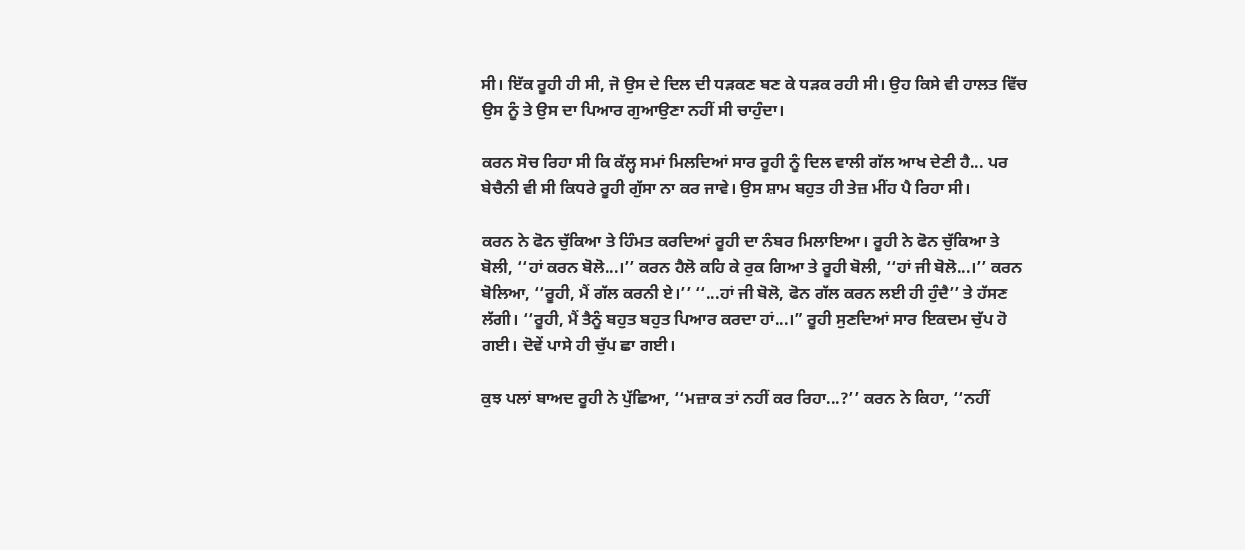ਸੀ। ਇੱਕ ਰੂਹੀ ਹੀ ਸੀ, ਜੋ ਉਸ ਦੇ ਦਿਲ ਦੀ ਧੜਕਣ ਬਣ ਕੇ ਧੜਕ ਰਹੀ ਸੀ। ਉਹ ਕਿਸੇ ਵੀ ਹਾਲਤ ਵਿੱਚ ਉਸ ਨੂੰ ਤੇ ਉਸ ਦਾ ਪਿਆਰ ਗੁਆਉਣਾ ਨਹੀਂ ਸੀ ਚਾਹੁੰਦਾ।

ਕਰਨ ਸੋਚ ਰਿਹਾ ਸੀ ਕਿ ਕੱਲ੍ਹ ਸਮਾਂ ਮਿਲਦਿਆਂ ਸਾਰ ਰੂਹੀ ਨੂੰ ਦਿਲ ਵਾਲੀ ਗੱਲ ਆਖ ਦੇਣੀ ਹੈ... ਪਰ ਬੇਚੈਨੀ ਵੀ ਸੀ ਕਿਧਰੇ ਰੂਹੀ ਗੁੱਸਾ ਨਾ ਕਰ ਜਾਵੇ। ਉਸ ਸ਼ਾਮ ਬਹੁਤ ਹੀ ਤੇਜ਼ ਮੀਂਹ ਪੈ ਰਿਹਾ ਸੀ।

ਕਰਨ ਨੇ ਫੋਨ ਚੁੱਕਿਆ ਤੇ ਹਿੰਮਤ ਕਰਦਿਆਂ ਰੂਹੀ ਦਾ ਨੰਬਰ ਮਿਲਾਇਆ। ਰੂਹੀ ਨੇ ਫੋਨ ਚੁੱਕਿਆ ਤੇ ਬੋਲੀ, ‘‘ਹਾਂ ਕਰਨ ਬੋਲੋ...।’’ ਕਰਨ ਹੈਲੋ ਕਹਿ ਕੇ ਰੁਕ ਗਿਆ ਤੇ ਰੂਹੀ ਬੋਲੀ, ‘‘ਹਾਂ ਜੀ ਬੋਲੋ...।’’ ਕਰਨ ਬੋਲਿਆ, ‘‘ਰੂਹੀ, ਮੈਂ ਗੱਲ ਕਰਨੀ ਏ।’’ ‘‘...ਹਾਂ ਜੀ ਬੋਲੋ, ਫੋਨ ਗੱਲ ਕਰਨ ਲਈ ਹੀ ਹੁੰਦੈ’’ ਤੇ ਹੱਸਣ ਲੱਗੀ। ‘‘ਰੂਹੀ, ਮੈਂ ਤੈਨੂੰ ਬਹੁਤ ਬਹੁਤ ਪਿਆਰ ਕਰਦਾ ਹਾਂ...।” ਰੂਹੀ ਸੁਣਦਿਆਂ ਸਾਰ ਇਕਦਮ ਚੁੱਪ ਹੋ ਗਈ। ਦੋਵੇਂ ਪਾਸੇ ਹੀ ਚੁੱਪ ਛਾ ਗਈ।

ਕੁਝ ਪਲਾਂ ਬਾਅਦ ਰੂਹੀ ਨੇ ਪੁੱਛਿਆ, ‘‘ਮਜ਼ਾਕ ਤਾਂ ਨਹੀਂ ਕਰ ਰਿਹਾ...?’’ ਕਰਨ ਨੇ ਕਿਹਾ, ‘‘ਨਹੀਂ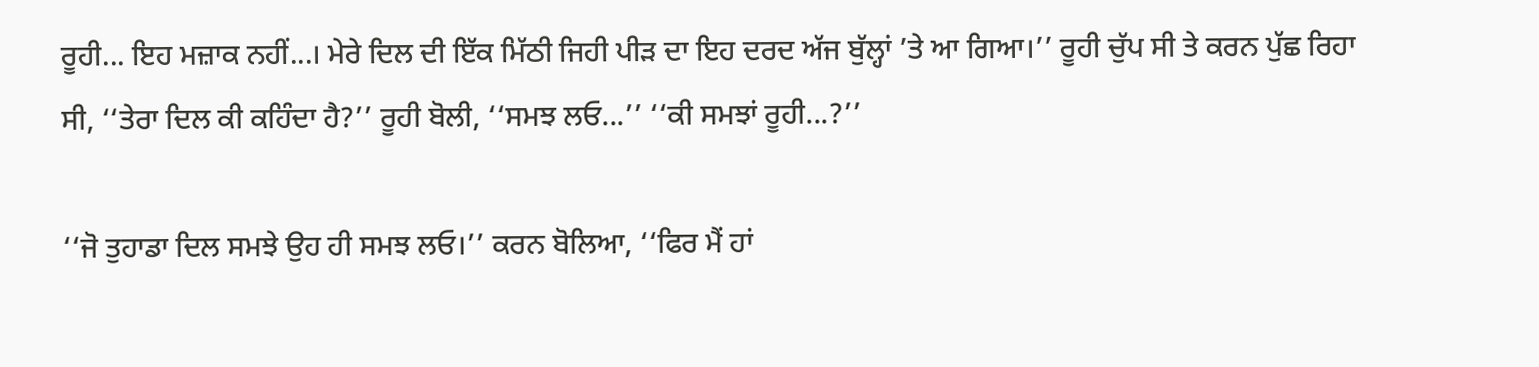ਰੂਹੀ... ਇਹ ਮਜ਼ਾਕ ਨਹੀਂ...। ਮੇਰੇ ਦਿਲ ਦੀ ਇੱਕ ਮਿੱਠੀ ਜਿਹੀ ਪੀੜ ਦਾ ਇਹ ਦਰਦ ਅੱਜ ਬੁੱਲ੍ਹਾਂ ’ਤੇ ਆ ਗਿਆ।’’ ਰੂਹੀ ਚੁੱਪ ਸੀ ਤੇ ਕਰਨ ਪੁੱਛ ਰਿਹਾ ਸੀ, ‘‘ਤੇਰਾ ਦਿਲ ਕੀ ਕਹਿੰਦਾ ਹੈ?’’ ਰੂਹੀ ਬੋਲੀ, ‘‘ਸਮਝ ਲਓ...’’ ‘‘ਕੀ ਸਮਝਾਂ ਰੂਹੀ...?’’

‘‘ਜੋ ਤੁਹਾਡਾ ਦਿਲ ਸਮਝੇ ਉਹ ਹੀ ਸਮਝ ਲਓ।’’ ਕਰਨ ਬੋਲਿਆ, ‘‘ਫਿਰ ਮੈਂ ਹਾਂ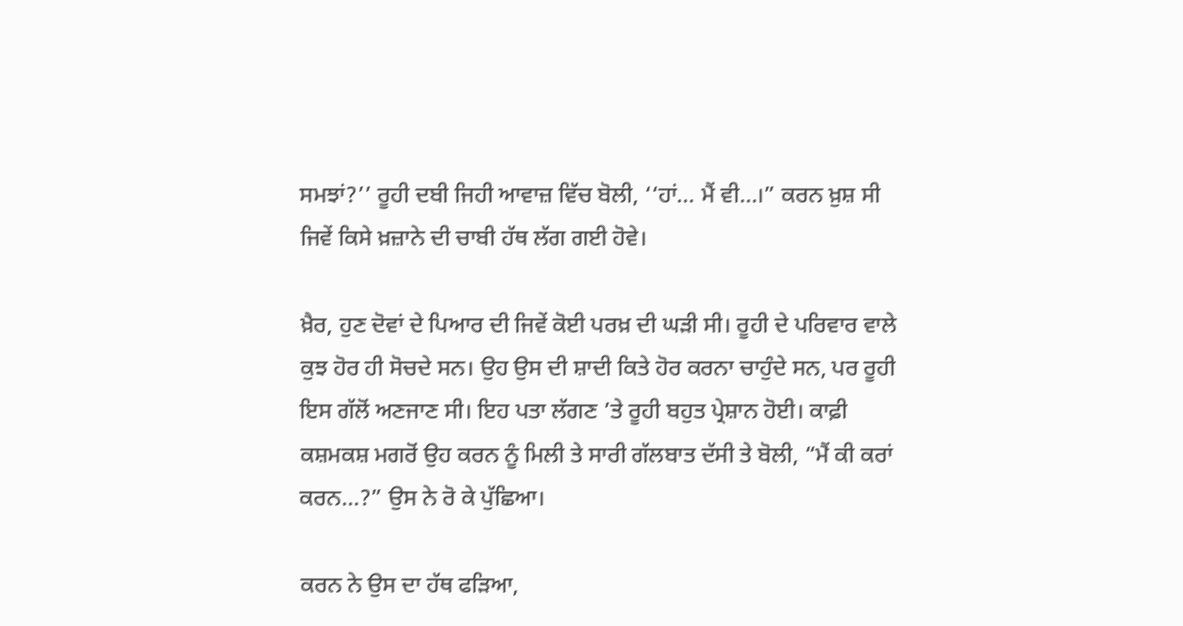ਸਮਝਾਂ?’’ ਰੂਹੀ ਦਬੀ ਜਿਹੀ ਆਵਾਜ਼ ਵਿੱਚ ਬੋਲੀ, ‘‘ਹਾਂ... ਮੈਂ ਵੀ...।” ਕਰਨ ਖ਼ੁਸ਼ ਸੀ ਜਿਵੇਂ ਕਿਸੇ ਖ਼ਜ਼ਾਨੇ ਦੀ ਚਾਬੀ ਹੱਥ ਲੱਗ ਗਈ ਹੋਵੇ।

ਖ਼ੈਰ, ਹੁਣ ਦੋਵਾਂ ਦੇ ਪਿਆਰ ਦੀ ਜਿਵੇਂ ਕੋਈ ਪਰਖ਼ ਦੀ ਘੜੀ ਸੀ। ਰੂਹੀ ਦੇ ਪਰਿਵਾਰ ਵਾਲੇ ਕੁਝ ਹੋਰ ਹੀ ਸੋਚਦੇ ਸਨ। ਉਹ ਉਸ ਦੀ ਸ਼ਾਦੀ ਕਿਤੇ ਹੋਰ ਕਰਨਾ ਚਾਹੁੰਦੇ ਸਨ, ਪਰ ਰੂਹੀ ਇਸ ਗੱਲੋਂ ਅਣਜਾਣ ਸੀ। ਇਹ ਪਤਾ ਲੱਗਣ ’ਤੇ ਰੂਹੀ ਬਹੁਤ ਪ੍ਰੇਸ਼ਾਨ ਹੋਈ। ਕਾਫ਼ੀ ਕਸ਼ਮਕਸ਼ ਮਗਰੋਂ ਉਹ ਕਰਨ ਨੂੰ ਮਿਲੀ ਤੇ ਸਾਰੀ ਗੱਲਬਾਤ ਦੱਸੀ ਤੇ ਬੋਲੀ, “ਮੈਂ ਕੀ ਕਰਾਂ ਕਰਨ...?” ਉਸ ਨੇ ਰੋ ਕੇ ਪੁੱਛਿਆ।

ਕਰਨ ਨੇ ਉਸ ਦਾ ਹੱਥ ਫੜਿਆ,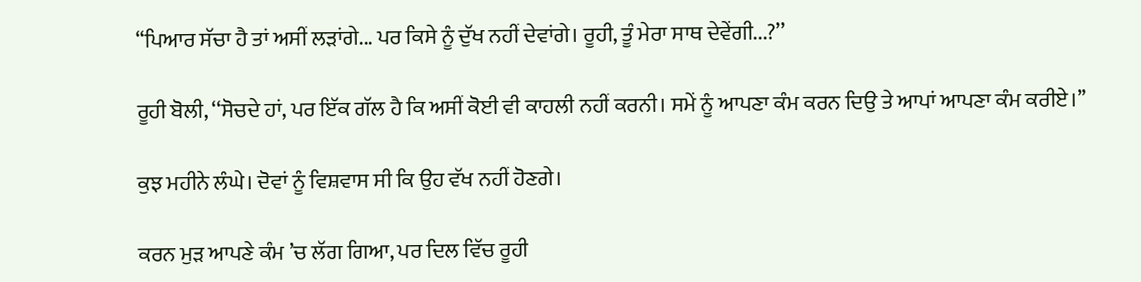“ਪਿਆਰ ਸੱਚਾ ਹੈ ਤਾਂ ਅਸੀਂ ਲੜਾਂਗੇ... ਪਰ ਕਿਸੇ ਨੂੰ ਦੁੱਖ ਨਹੀਂ ਦੇਵਾਂਗੇ। ਰੂਹੀ, ਤੂੰ ਮੇਰਾ ਸਾਥ ਦੇਵੇਂਗੀ...?’’

ਰੂਹੀ ਬੋਲੀ, ‘‘ਸੋਚਦੇ ਹਾਂ, ਪਰ ਇੱਕ ਗੱਲ ਹੈ ਕਿ ਅਸੀਂ ਕੋਈ ਵੀ ਕਾਹਲੀ ਨਹੀਂ ਕਰਨੀ। ਸਮੇਂ ਨੂੰ ਆਪਣਾ ਕੰਮ ਕਰਨ ਦਿਉ ਤੇ ਆਪਾਂ ਆਪਣਾ ਕੰਮ ਕਰੀਏ।’’

ਕੁਝ ਮਹੀਨੇ ਲੰਘੇ। ਦੋਵਾਂ ਨੂੰ ਵਿਸ਼ਵਾਸ ਸੀ ਕਿ ਉਹ ਵੱਖ ਨਹੀਂ ਹੋਣਗੇ।

ਕਰਨ ਮੁੜ ਆਪਣੇ ਕੰਮ ’ਚ ਲੱਗ ਗਿਆ, ਪਰ ਦਿਲ ਵਿੱਚ ਰੂਹੀ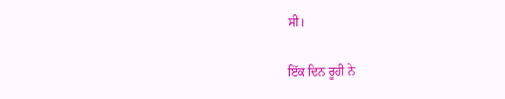ਸੀ।

ਇੱਕ ਦਿਨ ਰੂਹੀ ਨੇ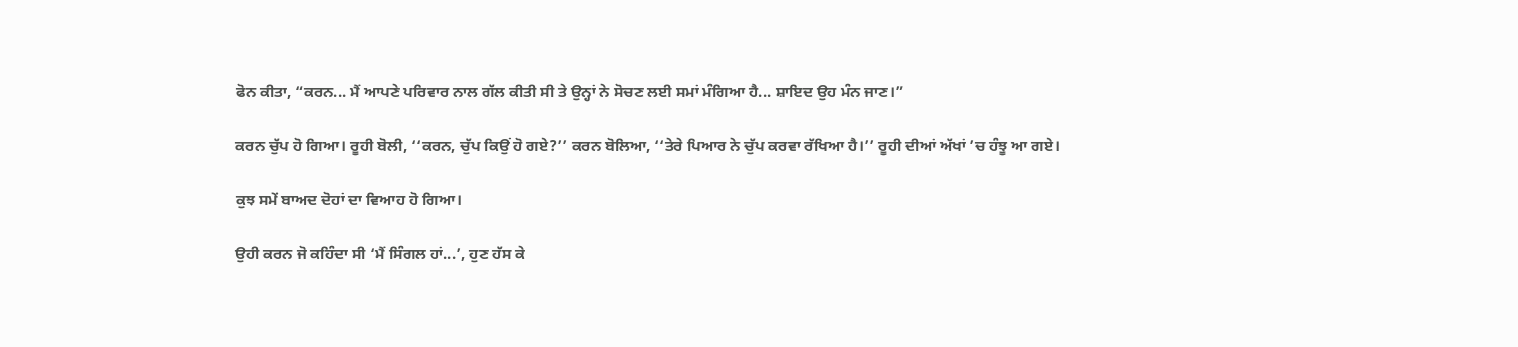ਫੋਨ ਕੀਤਾ, “ਕਰਨ... ਮੈਂ ਆਪਣੇ ਪਰਿਵਾਰ ਨਾਲ ਗੱਲ ਕੀਤੀ ਸੀ ਤੇ ਉਨ੍ਹਾਂ ਨੇ ਸੋਚਣ ਲਈ ਸਮਾਂ ਮੰਗਿਆ ਹੈ... ਸ਼ਾਇਦ ਉਹ ਮੰਨ ਜਾਣ।”

ਕਰਨ ਚੁੱਪ ਹੋ ਗਿਆ। ਰੂਹੀ ਬੋਲੀ, ‘‘ਕਰਨ, ਚੁੱਪ ਕਿਉਂ ਹੋ ਗਏ?’’ ਕਰਨ ਬੋਲਿਆ, ‘‘ਤੇਰੇ ਪਿਆਰ ਨੇ ਚੁੱਪ ਕਰਵਾ ਰੱਖਿਆ ਹੈ।’’ ਰੂਹੀ ਦੀਆਂ ਅੱਖਾਂ ’ਚ ਹੰਝੂ ਆ ਗਏ।

ਕੁਝ ਸਮੇਂ ਬਾਅਦ ਦੋਹਾਂ ਦਾ ਵਿਆਹ ਹੋ ਗਿਆ।

ਉਹੀ ਕਰਨ ਜੋ ਕਹਿੰਦਾ ਸੀ ‘ਮੈਂ ਸਿੰਗਲ ਹਾਂ...’, ਹੁਣ ਹੱਸ ਕੇ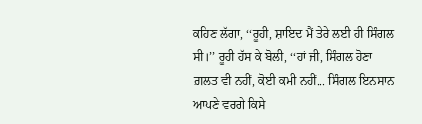ਕਹਿਣ ਲੱਗਾ, ‘‘ਰੂਹੀ, ਸ਼ਾਇਦ ਮੈਂ ਤੇਰੇ ਲਈ ਹੀ ਸਿੰਗਲ ਸੀ।’’ ਰੂਹੀ ਹੱਸ ਕੇ ਬੋਲੀ, ‘‘ਹਾਂ ਜੀ, ਸਿੰਗਲ ਹੋਣਾ ਗ਼ਲਤ ਵੀ ਨਹੀਂ, ਕੋਈ ਕਮੀ ਨਹੀਂ... ਸਿੰਗਲ ਇਨਸਾਨ ਆਪਣੇ ਵਰਗੇ ਕਿਸੇ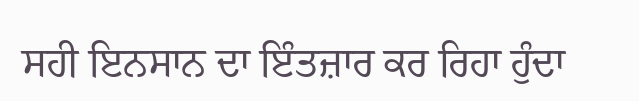ਸਹੀ ਇਨਸਾਨ ਦਾ ਇੰਤਜ਼ਾਰ ਕਰ ਰਿਹਾ ਹੁੰਦਾ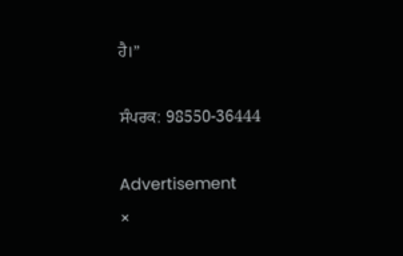ਹੈ।”

ਸੰਪਰਕ: 98550-36444

Advertisement
×